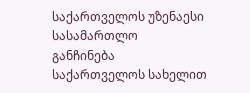საქართველოს უზენაესი სასამართლო
განჩინება
საქართველოს სახელით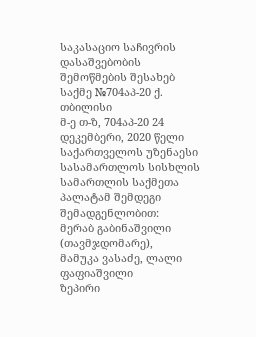საკასაციო საჩივრის დასაშვებობის
შემოწმების შესახებ
საქმე №704აპ-20 ქ. თბილისი
მ-ე თ-ზ, 704აპ-20 24 დეკემბერი, 2020 წელი
საქართველოს უზენაესი სასამართლოს სისხლის სამართლის საქმეთა პალატამ შემდეგი შემადგენლობით:
მერაბ გაბინაშვილი (თავმჯდომარე),
მამუკა ვასაძე, ლალი ფაფიაშვილი
ზეპირი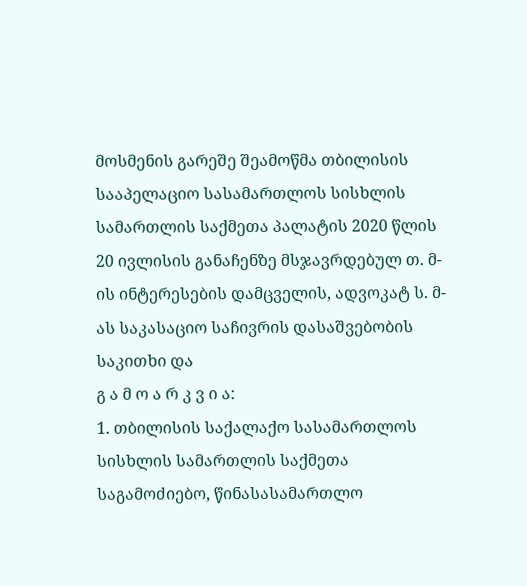მოსმენის გარეშე შეამოწმა თბილისის სააპელაციო სასამართლოს სისხლის სამართლის საქმეთა პალატის 2020 წლის 20 ივლისის განაჩენზე მსჯავრდებულ თ. მ-ის ინტერესების დამცველის, ადვოკატ ს. მ-ას საკასაციო საჩივრის დასაშვებობის საკითხი და
გ ა მ ო ა რ კ ვ ი ა:
1. თბილისის საქალაქო სასამართლოს სისხლის სამართლის საქმეთა საგამოძიებო, წინასასამართლო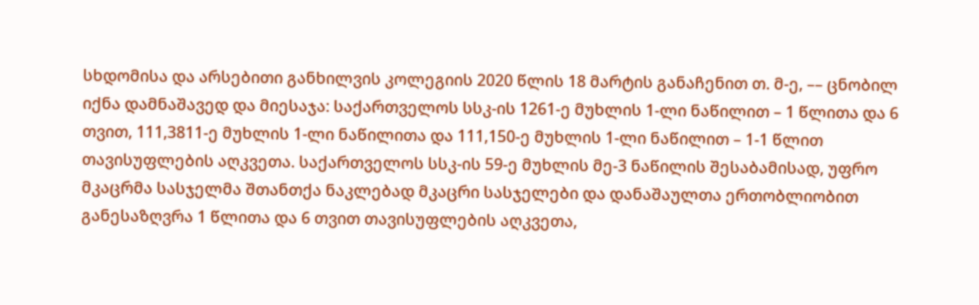სხდომისა და არსებითი განხილვის კოლეგიის 2020 წლის 18 მარტის განაჩენით თ. მ-ე, –– ცნობილ იქნა დამნაშავედ და მიესაჯა: საქართველოს სსკ-ის 1261-ე მუხლის 1-ლი ნაწილით – 1 წლითა და 6 თვით, 111,3811-ე მუხლის 1-ლი ნაწილითა და 111,150-ე მუხლის 1-ლი ნაწილით – 1-1 წლით თავისუფლების აღკვეთა. საქართველოს სსკ-ის 59-ე მუხლის მე-3 ნაწილის შესაბამისად, უფრო მკაცრმა სასჯელმა შთანთქა ნაკლებად მკაცრი სასჯელები და დანაშაულთა ერთობლიობით განესაზღვრა 1 წლითა და 6 თვით თავისუფლების აღკვეთა,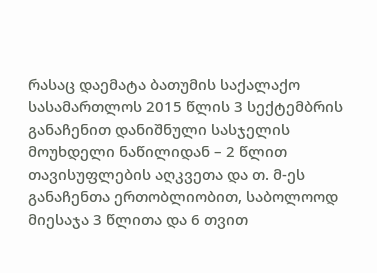რასაც დაემატა ბათუმის საქალაქო სასამართლოს 2015 წლის 3 სექტემბრის განაჩენით დანიშნული სასჯელის მოუხდელი ნაწილიდან – 2 წლით თავისუფლების აღკვეთა და თ. მ-ეს განაჩენთა ერთობლიობით, საბოლოოდ მიესაჯა 3 წლითა და 6 თვით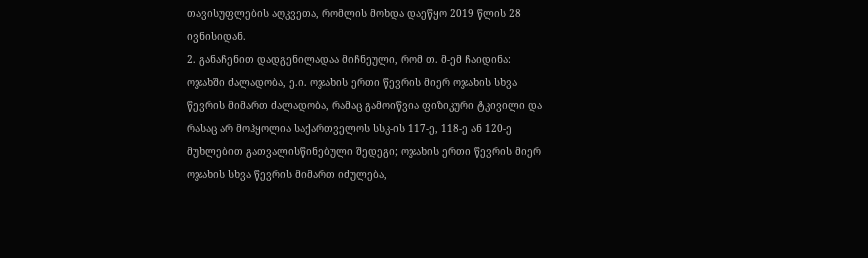თავისუფლების აღკვეთა, რომლის მოხდა დაეწყო 2019 წლის 28 ივნისიდან.
2. განაჩენით დადგენილადაა მიჩნეული, რომ თ. მ-ემ ჩაიდინა: ოჯახში ძალადობა, ე.ი. ოჯახის ერთი წევრის მიერ ოჯახის სხვა წევრის მიმართ ძალადობა, რამაც გამოიწვია ფიზიკური ტკივილი და რასაც არ მოჰყოლია საქართველოს სსკ-ის 117-ე, 118-ე ან 120-ე მუხლებით გათვალისწინებული შედეგი; ოჯახის ერთი წევრის მიერ ოჯახის სხვა წევრის მიმართ იძულება,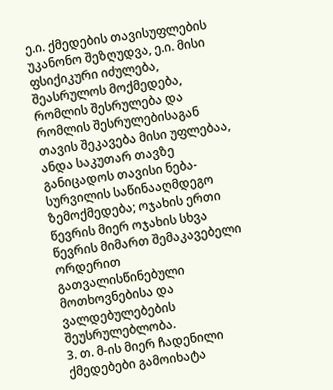ე.ი. ქმედების თავისუფლების უკანონო შეზღუდვა, ე.ი. მისი ფსიქიკური იძულება, შეასრულოს მოქმედება, რომლის შესრულება და რომლის შესრულებისაგან თავის შეკავება მისი უფლებაა, ანდა საკუთარ თავზე განიცადოს თავისი ნება-სურვილის საწინააღმდეგო ზემოქმედება; ოჯახის ერთი წევრის მიერ ოჯახის სხვა წევრის მიმართ შემაკავებელი ორდერით გათვალისწინებული მოთხოვნებისა და ვალდებულებების შეუსრულებლობა.
3. თ. მ-ის მიერ ჩადენილი ქმედებები გამოიხატა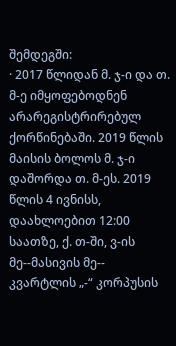შემდეგში:
· 2017 წლიდან მ. ჯ-ი და თ. მ-ე იმყოფებოდნენ არარეგისტრირებულ ქორწინებაში. 2019 წლის მაისის ბოლოს მ. ჯ-ი დაშორდა თ. მ-ეს. 2019 წლის 4 ივნისს, დაახლოებით 12:00 საათზე, ქ. თ-ში, ვ-ის მე--მასივის მე-- კვარტლის „-“ კორპუსის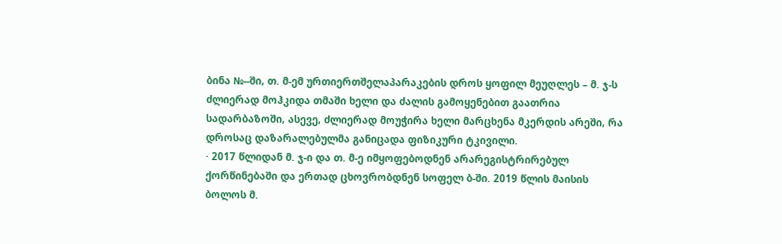ბინა №--ში, თ. მ-ემ ურთიერთშელაპარაკების დროს ყოფილ მეუღლეს – მ. ჯ-ს ძლიერად მოჰკიდა თმაში ხელი და ძალის გამოყენებით გაათრია სადარბაზოში, ასევე, ძლიერად მოუჭირა ხელი მარცხენა მკერდის არეში, რა დროსაც დაზარალებულმა განიცადა ფიზიკური ტკივილი.
· 2017 წლიდან მ. ჯ-ი და თ. მ-ე იმყოფებოდნენ არარეგისტრირებულ ქორწინებაში და ერთად ცხოვრობდნენ სოფელ ბ-ში. 2019 წლის მაისის ბოლოს მ.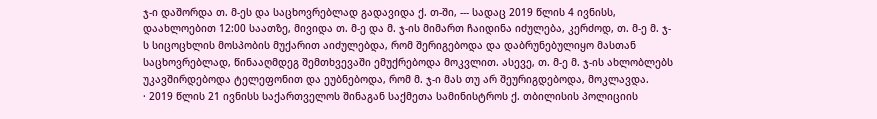ჯ-ი დაშორდა თ. მ-ეს და საცხოვრებლად გადავიდა ქ. თ-ში, --- სადაც 2019 წლის 4 ივნისს, დაახლოებით 12:00 საათზე, მივიდა თ. მ-ე და მ. ჯ-ის მიმართ ჩაიდინა იძულება, კერძოდ, თ. მ-ე მ. ჯ-ს სიცოცხლის მოსპობის მუქარით აიძულებდა, რომ შერიგებოდა და დაბრუნებულიყო მასთან საცხოვრებლად, წინააღმდეგ შემთხვევაში ემუქრებოდა მოკვლით. ასევე, თ. მ-ე მ. ჯ-ის ახლობლებს უკავშირდებოდა ტელეფონით და ეუბნებოდა, რომ მ. ჯ-ი მას თუ არ შეურიგდებოდა, მოკლავდა.
· 2019 წლის 21 ივნისს საქართველოს შინაგან საქმეთა სამინისტროს ქ. თბილისის პოლიციის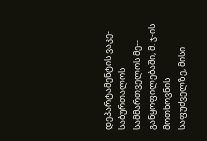დეპარტამენტის ვაკე-საბურთალოს სამმართველოს მე-- განყოფილებაში, მ. ჯ-ის მოთხოვნის საფუძველზე, მისი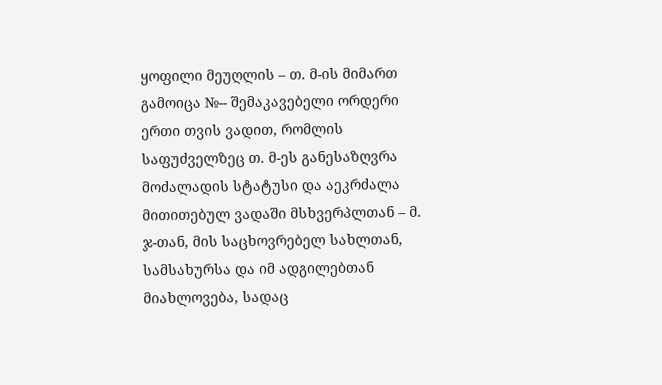ყოფილი მეუღლის – თ. მ-ის მიმართ გამოიცა №-- შემაკავებელი ორდერი ერთი თვის ვადით, რომლის საფუძველზეც თ. მ-ეს განესაზღვრა მოძალადის სტატუსი და აეკრძალა მითითებულ ვადაში მსხვერპლთან – მ. ჯ-თან, მის საცხოვრებელ სახლთან, სამსახურსა და იმ ადგილებთან მიახლოვება, სადაც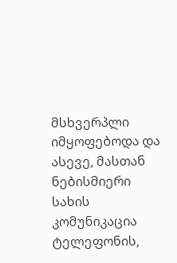მსხვერპლი იმყოფებოდა და ასევე, მასთან ნებისმიერი სახის კომუნიკაცია ტელეფონის,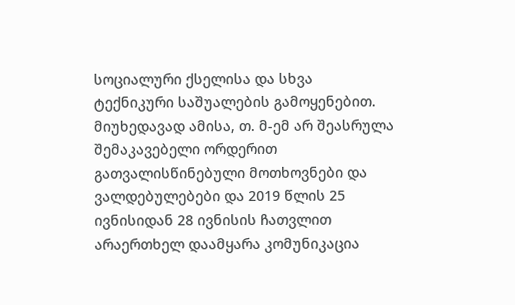სოციალური ქსელისა და სხვა ტექნიკური საშუალების გამოყენებით. მიუხედავად ამისა, თ. მ-ემ არ შეასრულა შემაკავებელი ორდერით გათვალისწინებული მოთხოვნები და ვალდებულებები და 2019 წლის 25 ივნისიდან 28 ივნისის ჩათვლით არაერთხელ დაამყარა კომუნიკაცია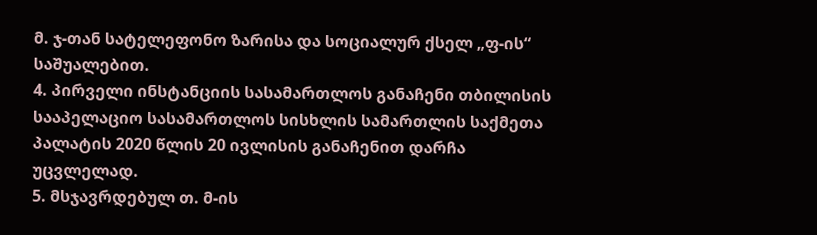მ. ჯ-თან სატელეფონო ზარისა და სოციალურ ქსელ „ფ-ის“ საშუალებით.
4. პირველი ინსტანციის სასამართლოს განაჩენი თბილისის სააპელაციო სასამართლოს სისხლის სამართლის საქმეთა პალატის 2020 წლის 20 ივლისის განაჩენით დარჩა უცვლელად.
5. მსჯავრდებულ თ. მ-ის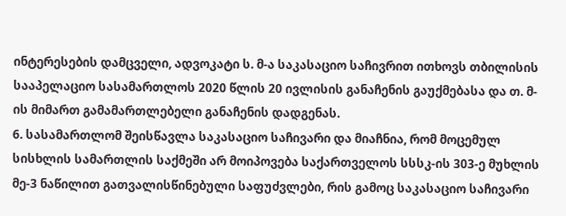ინტერესების დამცველი, ადვოკატი ს. მ-ა საკასაციო საჩივრით ითხოვს თბილისის სააპელაციო სასამართლოს 2020 წლის 20 ივლისის განაჩენის გაუქმებასა და თ. მ-ის მიმართ გამამართლებელი განაჩენის დადგენას.
6. სასამართლომ შეისწავლა საკასაციო საჩივარი და მიაჩნია, რომ მოცემულ სისხლის სამართლის საქმეში არ მოიპოვება საქართველოს სსსკ-ის 303-ე მუხლის მე-3 ნაწილით გათვალისწინებული საფუძვლები, რის გამოც საკასაციო საჩივარი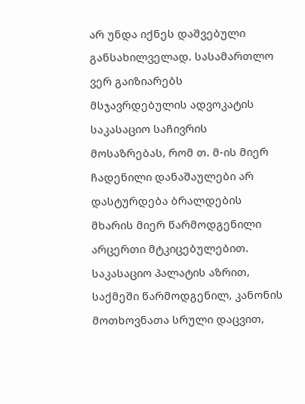არ უნდა იქნეს დაშვებული განსახილველად. სასამართლო ვერ გაიზიარებს მსჯავრდებულის ადვოკატის საკასაციო საჩივრის მოსაზრებას, რომ თ. მ-ის მიერ ჩადენილი დანაშაულები არ დასტურდება ბრალდების მხარის მიერ წარმოდგენილი არცერთი მტკიცებულებით. საკასაციო პალატის აზრით, საქმეში წარმოდგენილ, კანონის მოთხოვნათა სრული დაცვით,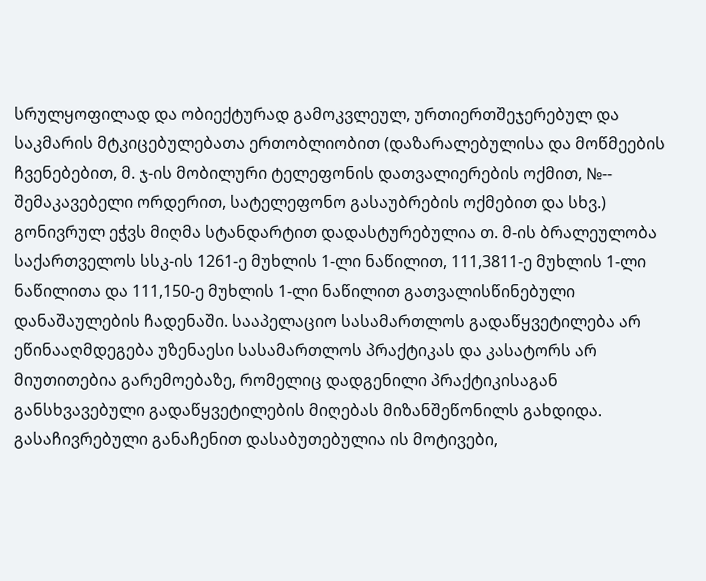სრულყოფილად და ობიექტურად გამოკვლეულ, ურთიერთშეჯერებულ და საკმარის მტკიცებულებათა ერთობლიობით (დაზარალებულისა და მოწმეების ჩვენებებით, მ. ჯ-ის მობილური ტელეფონის დათვალიერების ოქმით, №-- შემაკავებელი ორდერით, სატელეფონო გასაუბრების ოქმებით და სხვ.) გონივრულ ეჭვს მიღმა სტანდარტით დადასტურებულია თ. მ-ის ბრალეულობა საქართველოს სსკ-ის 1261-ე მუხლის 1-ლი ნაწილით, 111,3811-ე მუხლის 1-ლი ნაწილითა და 111,150-ე მუხლის 1-ლი ნაწილით გათვალისწინებული დანაშაულების ჩადენაში. სააპელაციო სასამართლოს გადაწყვეტილება არ ეწინააღმდეგება უზენაესი სასამართლოს პრაქტიკას და კასატორს არ მიუთითებია გარემოებაზე, რომელიც დადგენილი პრაქტიკისაგან განსხვავებული გადაწყვეტილების მიღებას მიზანშეწონილს გახდიდა. გასაჩივრებული განაჩენით დასაბუთებულია ის მოტივები,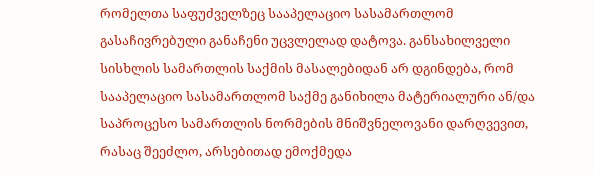რომელთა საფუძველზეც სააპელაციო სასამართლომ გასაჩივრებული განაჩენი უცვლელად დატოვა. განსახილველი სისხლის სამართლის საქმის მასალებიდან არ დგინდება, რომ სააპელაციო სასამართლომ საქმე განიხილა მატერიალური ან/და საპროცესო სამართლის ნორმების მნიშვნელოვანი დარღვევით, რასაც შეეძლო, არსებითად ემოქმედა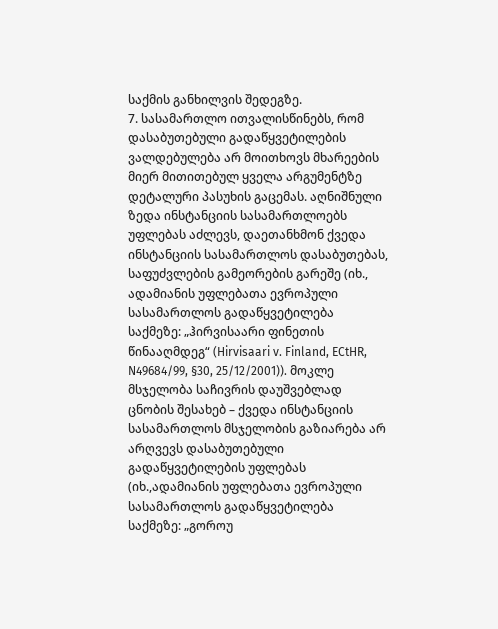საქმის განხილვის შედეგზე.
7. სასამართლო ითვალისწინებს, რომ დასაბუთებული გადაწყვეტილების ვალდებულება არ მოითხოვს მხარეების მიერ მითითებულ ყველა არგუმენტზე დეტალური პასუხის გაცემას. აღნიშნული ზედა ინსტანციის სასამართლოებს უფლებას აძლევს, დაეთანხმონ ქვედა ინსტანციის სასამართლოს დასაბუთებას, საფუძვლების გამეორების გარეშე (იხ., ადამიანის უფლებათა ევროპული სასამართლოს გადაწყვეტილება საქმეზე: „ჰირვისაარი ფინეთის წინააღმდეგ“ (Hirvisaari v. Finland, ECtHR, N49684/99, §30, 25/12/2001)). მოკლე მსჯელობა საჩივრის დაუშვებლად ცნობის შესახებ – ქვედა ინსტანციის სასამართლოს მსჯელობის გაზიარება არ არღვევს დასაბუთებული გადაწყვეტილების უფლებას (იხ.,ადამიანის უფლებათა ევროპული სასამართლოს გადაწყვეტილება საქმეზე: „გოროუ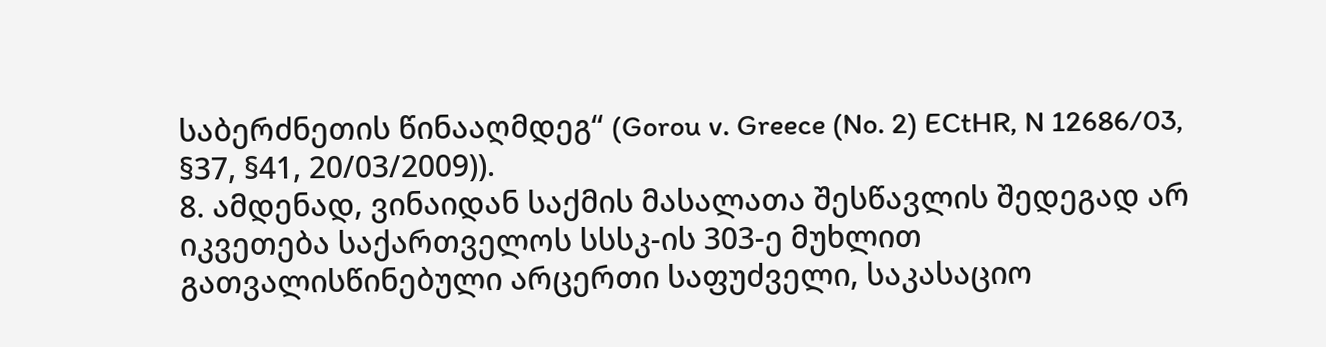საბერძნეთის წინააღმდეგ“ (Gorou v. Greece (No. 2) ECtHR, N 12686/03, §37, §41, 20/03/2009)).
8. ამდენად, ვინაიდან საქმის მასალათა შესწავლის შედეგად არ იკვეთება საქართველოს სსსკ-ის 303-ე მუხლით გათვალისწინებული არცერთი საფუძველი, საკასაციო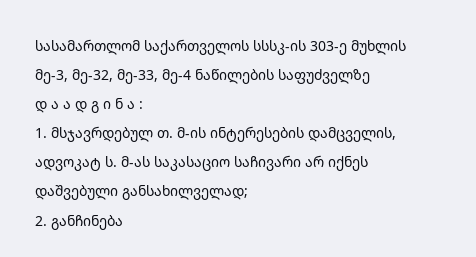სასამართლომ საქართველოს სსსკ-ის 303-ე მუხლის მე-3, მე-32, მე-33, მე-4 ნაწილების საფუძველზე
დ ა ა დ გ ი ნ ა :
1. მსჯავრდებულ თ. მ-ის ინტერესების დამცველის, ადვოკატ ს. მ-ას საკასაციო საჩივარი არ იქნეს დაშვებული განსახილველად;
2. განჩინება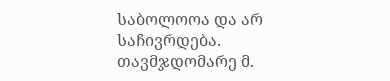საბოლოოა და არ საჩივრდება.
თავმჯდომარე მ.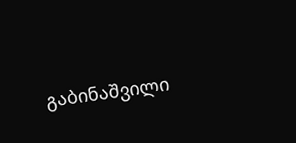გაბინაშვილი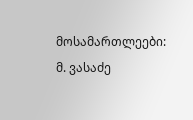მოსამართლეები: მ. ვასაძე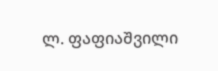ლ. ფაფიაშვილი